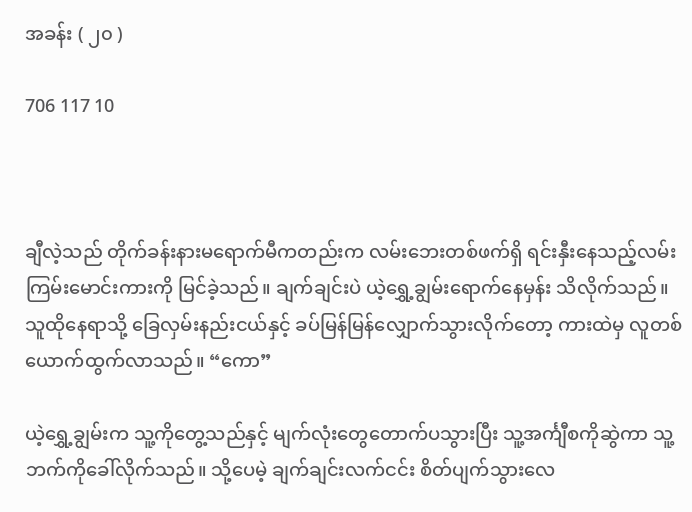အခန်း ( ၂၀ )

706 117 10



ချီလဲ့သည် တိုက်ခန်းနားမရောက်မီကတည်းက လမ်းဘေးတစ်ဖက်ရှိ ရင်းနှီးနေသည့်လမ်းကြမ်းမောင်းကားကို မြင်ခဲ့သည်။ ချက်ချင်းပဲ ယဲ့ရွှေ့ချွမ်းရောက်နေမှန်း သိလိုက်သည်။ သူထိုနေရာသို့ ခြေလှမ်းနည်းငယ်နှင့် ခပ်မြန်မြန်လျှောက်သွားလိုက်တော့ ကားထဲမှ လူတစ်ယောက်ထွက်လာသည်။ “ကော”

ယဲ့ရွှေ့ချွမ်းက သူ့ကိုတွေ့သည်နှင့် မျက်လုံးတွေတောက်ပသွားပြီး သူ့အင်္ကျီစကိုဆွဲကာ သူ့ဘက်ကိုခေါ်လိုက်သည်။ သို့ပေမဲ့ ချက်ချင်းလက်ငင်း စိတ်ပျက်သွားလေ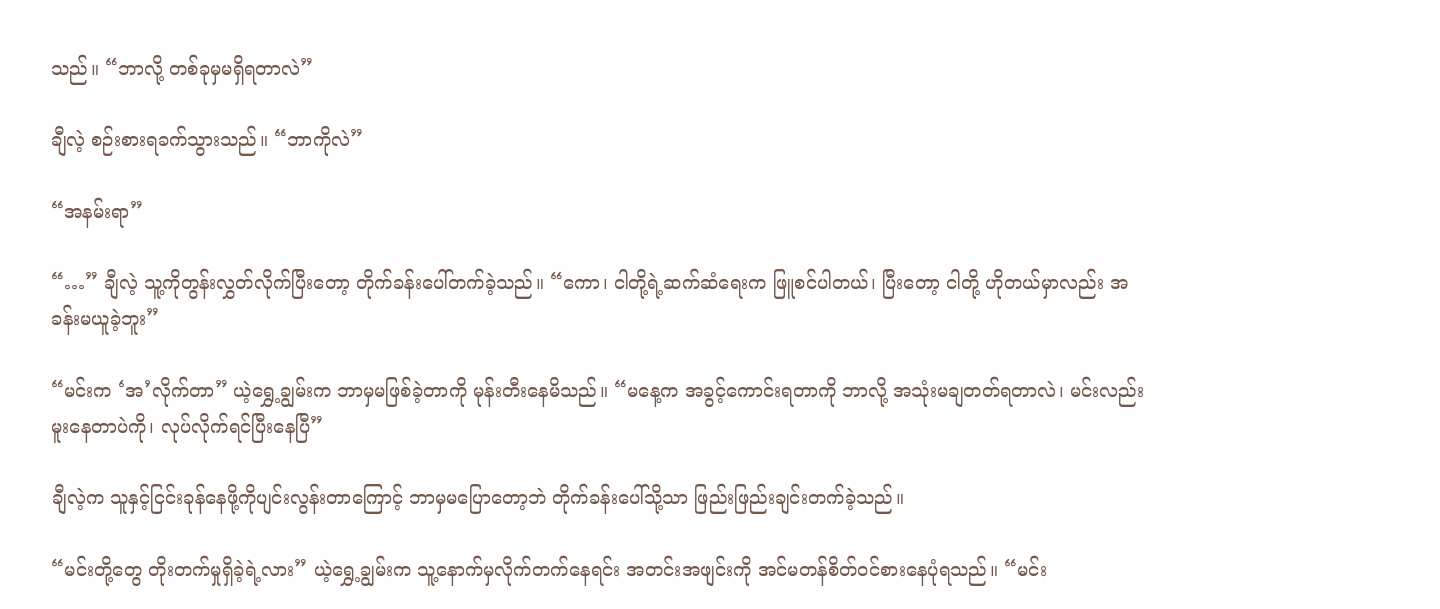သည်။ “ဘာလို့ တစ်ခုမှမရှိရတာလဲ”

ချီလဲ့ စဉ်းစားရခက်သွားသည်။ “ဘာကိုလဲ”

“အနမ်းရာ”

“…” ချီလဲ့ သူ့ကိုတွန်းလွှတ်လိုက်ပြီးတော့ တိုက်ခန်း‌ပေါ်တက်ခဲ့သည်။ “ကော၊ ငါတို့ရဲ့ဆက်ဆံရေးက ဖြူစင်ပါတယ်၊ ပြီးတော့ ငါတို့ ဟိုတယ်မှာလည်း အခန်းမယူခဲ့ဘူး”

“မင်းက ‘အ’လိုက်တာ” ယဲ့ရွှေ့ချွမ်းက ဘာမှမဖြစ်ခဲ့တာကို မုန်းတီးနေမိသည်။ “မနေ့က အခွင့်ကောင်းရတာကို ဘာလို့ အသုံးမချတတ်ရတာလဲ၊ မင်းလည်းမူးနေတာပဲကို၊ လုပ်လိုက်ရင်ပြီးနေပြီ”

ချီလဲ့က သူနှင့်ငြင်းခုန်နေဖို့ကိုပျင်းလွန်းတာကြောင့် ဘာမှမပြောတော့ဘဲ တိုက်ခန်းပေါ်သို့သာ ဖြည်းဖြည်းချင်းတက်ခဲ့သည်။

“မင်းတို့တွေ တိုးတက်မှုရှိခဲ့ရဲ့လား” ယဲ့ရွှေ့ချွမ်းက သူ့နောက်မှလိုက်တက်နေရင်း အတင်းအဖျင်းကို အင်မတန်စိတ်ဝင်စားနေပုံရသည်။ “မင်း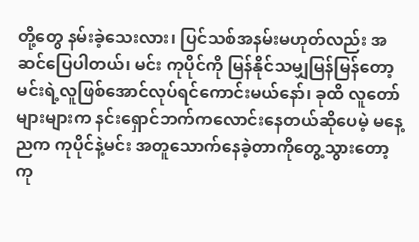တို့တွေ နမ်းခဲ့သေးလား၊ ပြင်သစ်အနမ်းမဟုတ်လည်း အဆင်ပြေပါတယ်၊ မင်း ကုပိုင်ကို မြန်နိုင်သမျှမြန်မြန်တော့ မင်းရဲ့လူဖြစ်အောင်လုပ်ရင်ကောင်းမယ်နော်၊ ခုထိ လူတော်များများက နင်းရှောင်ဘက်ကလောင်းနေတယ်ဆိုပေမဲ့ မနေ့ညက ကုပိုင်နဲ့မင်း အတူသောက်နေခဲ့တာကိုတွေ့သွား‌တော့ ကု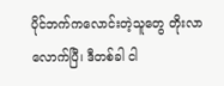ပိုင်ဘက်ကလောင်းတဲ့သူတွေ တိုးလာလောက်ပြီ၊ ဒီတစ်ခါ ငါ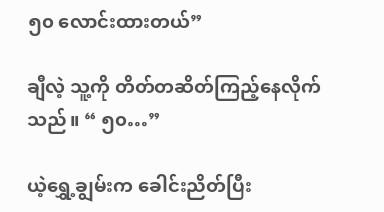၅၀ လောင်းထားတယ်”

ချီလဲ့ သူ့ကို တိတ်တဆိတ်ကြည့်နေလိုက်သည်။ “ ၅၀…”

ယဲ့ရွှေ့ချွမ်းက ခေါင်းညိတ်ပြီး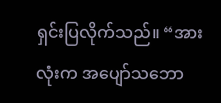ရှင်းပြလိုက်သည်။ “အားလုံးက အပျော်သဘော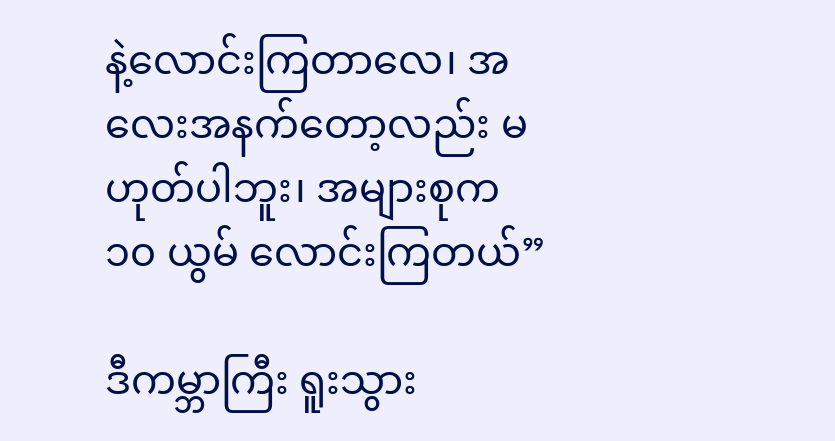နဲ့လောင်းကြတာလေ၊ အလေးအနက်တော့လည်း မဟုတ်ပါဘူး၊ အများစုက ၁၀ ယွမ် လောင်းကြတယ်”

ဒီကမ္ဘာကြီး ရူးသွား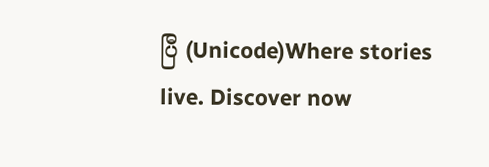ပြီ (Unicode)Where stories live. Discover now